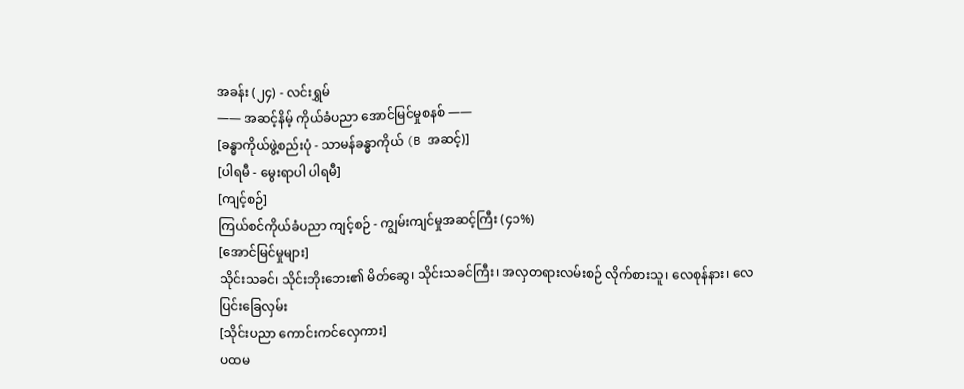အခန်း (၂၄) - လင်းရွှမ်
—— အဆင့်နိမ့် ကိုယ်ခံပညာ အောင်မြင်မှုစနစ် ——
[ခန္ဓာကိုယ်ဖွဲ့စည်းပုံ - သာမန်ခန္ဓာကိုယ် (B အဆင့်)]
[ပါရမီ - မွေးရာပါ ပါရမီ]
[ကျင့်စဉ်]
ကြယ်စင်ကိုယ်ခံပညာ ကျင့်စဉ် - ကျွမ်းကျင်မှုအဆင့်ကြီး (၄၁%)
[အောင်မြင်မှုများ]
သိုင်းသခင်၊ သိုင်းဘိုးဘေး၏ မိတ်ဆွေ၊ သိုင်းသခင်ကြီး၊ အလှတရားလမ်းစဉ် လိုက်စားသူ၊ လေစုန်နား၊ လေပြင်းခြေလှမ်း
[သိုင်းပညာ ကောင်းကင်လှေကား]
ပထမ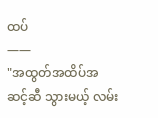ထပ်
——
"အထွတ်အထိပ်အဆင့်ဆီ သွားမယ့် လမ်း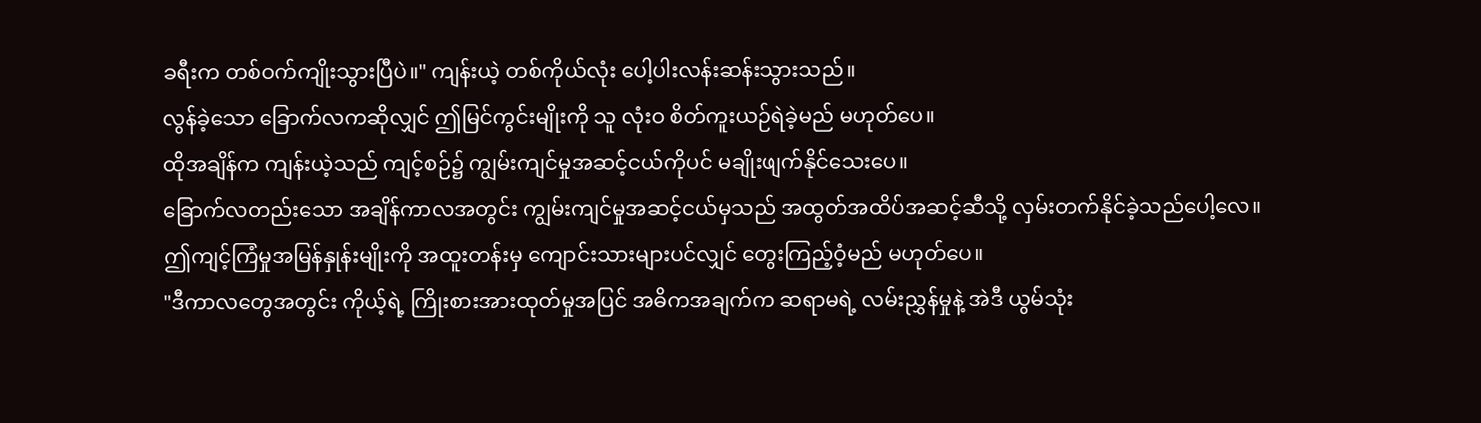ခရီးက တစ်ဝက်ကျိုးသွားပြီပဲ။" ကျန်းယဲ့ တစ်ကိုယ်လုံး ပေါ့ပါးလန်းဆန်းသွားသည်။
လွန်ခဲ့သော ခြောက်လကဆိုလျှင် ဤမြင်ကွင်းမျိုးကို သူ လုံးဝ စိတ်ကူးယဉ်ရဲခဲ့မည် မဟုတ်ပေ။
ထိုအချိန်က ကျန်းယဲ့သည် ကျင့်စဉ်၌ ကျွမ်းကျင်မှုအဆင့်ငယ်ကိုပင် မချိုးဖျက်နိုင်သေးပေ။
ခြောက်လတည်းသော အချိန်ကာလအတွင်း ကျွမ်းကျင်မှုအဆင့်ငယ်မှသည် အထွတ်အထိပ်အဆင့်ဆီသို့ လှမ်းတက်နိုင်ခဲ့သည်ပေါ့လေ။
ဤကျင့်ကြံမှုအမြန်နှုန်းမျိုးကို အထူးတန်းမှ ကျောင်းသားများပင်လျှင် တွေးကြည့်ဝံ့မည် မဟုတ်ပေ။
"ဒီကာလတွေအတွင်း ကိုယ့်ရဲ့ ကြိုးစားအားထုတ်မှုအပြင် အဓိကအချက်က ဆရာမရဲ့ လမ်းညွှန်မှုနဲ့ အဲဒီ ယွမ်သုံး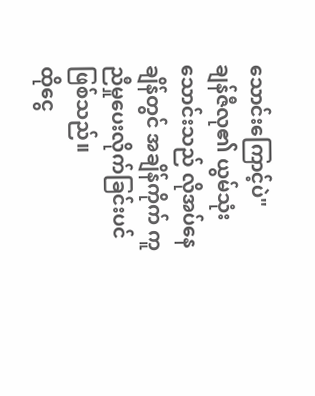သောင်းကြောင့်ပဲ"
ချန်ဇီလု၏ ယွမ်သုံးသောင်းသည် လိုအပ်နေချိန်တွင် အချိန်ကိုက် ကူညီမှုပေးလိုက်ခြင်းပင် ဖြစ်သည်။
ထိုငွေ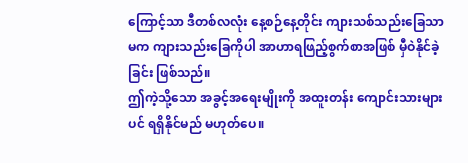ကြောင့်သာ ဒီတစ်လလုံး နေ့စဉ်နေ့တိုင်း ကျားသစ်သည်းခြေသာမက ကျားသည်းခြေကိုပါ အာဟာရဖြည့်စွက်စာအဖြစ် မှီဝဲနိုင်ခဲ့ခြင်း ဖြစ်သည်။
ဤကဲ့သို့သော အခွင့်အရေးမျိုးကို အထူးတန်း ကျောင်းသားများပင် ရရှိနိုင်မည် မဟုတ်ပေ။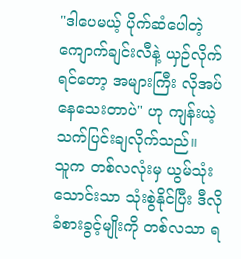"ဒါပေမယ့် ပိုက်ဆံပေါတဲ့ ကျောက်ချင်းလီနဲ့ ယှဉ်လိုက်ရင်တော့ အများကြီး လိုအပ်နေသေးတာပဲ" ဟု ကျန်းယဲ့ သက်ပြင်းချလိုက်သည်။
သူက တစ်လလုံးမှ ယွမ်သုံးသောင်းသာ သုံးစွဲနိုင်ပြီး ဒီလိုခံစားခွင့်မျိုးကို တစ်လသာ ရ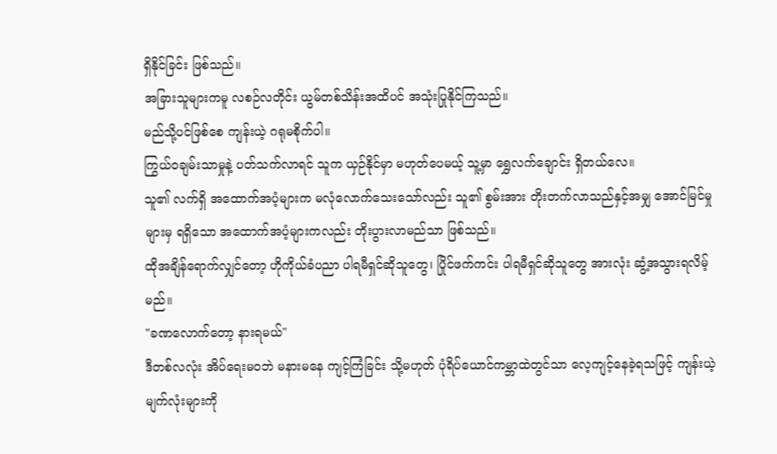ရှိနိုင်ခြင်း ဖြစ်သည်။
အခြားသူများကမူ လစဉ်လတိုင်း ယွမ်တစ်သိန်းအထိပင် အသုံးပြုနိုင်ကြသည်။
မည်သို့ပင်ဖြစ်စေ ကျန်းယဲ့ ဂရုမစိုက်ပါ။
ကြွယ်ဝချမ်းသာမှုနဲ့ ပတ်သက်လာရင် သူက ယှဉ်နိုင်မှာ မဟုတ်ပေမယ့် သူ့မှာ ရွှေလက်ချောင်း ရှိတယ်လေ။
သူ၏ လက်ရှိ အထောက်အပံ့များက မလုံလောက်သေးသော်လည်း သူ၏ စွမ်းအား တိုးတက်လာသည်နှင့်အမျှ အောင်မြင်မှုများမှ ရရှိသော အထောက်အပံ့များကလည်း တိုးပွားလာမည်သာ ဖြစ်သည်။
ထိုအချိန်ရောက်လျှင်တော့ ဟိုကိုယ်ခံပညာ ပါရမီရှင်ဆိုသူတွေ၊ ပြိုင်ဖက်ကင်း ပါရမီရှင်ဆိုသူတွေ အားလုံး ဆွံ့အသွားရလိမ့်မည်။
"ခဏလောက်တော့ နားရမယ်"
ဒီတစ်လလုံး အိပ်ရေးမဝဘဲ မနားမနေ ကျင့်ကြံခြင်း သို့မဟုတ် ပုံရိပ်ယောင်ကမ္ဘာထဲတွင်သာ လေ့ကျင့်နေခဲ့ရသဖြင့် ကျန်းယဲ့ မျက်လုံးများကို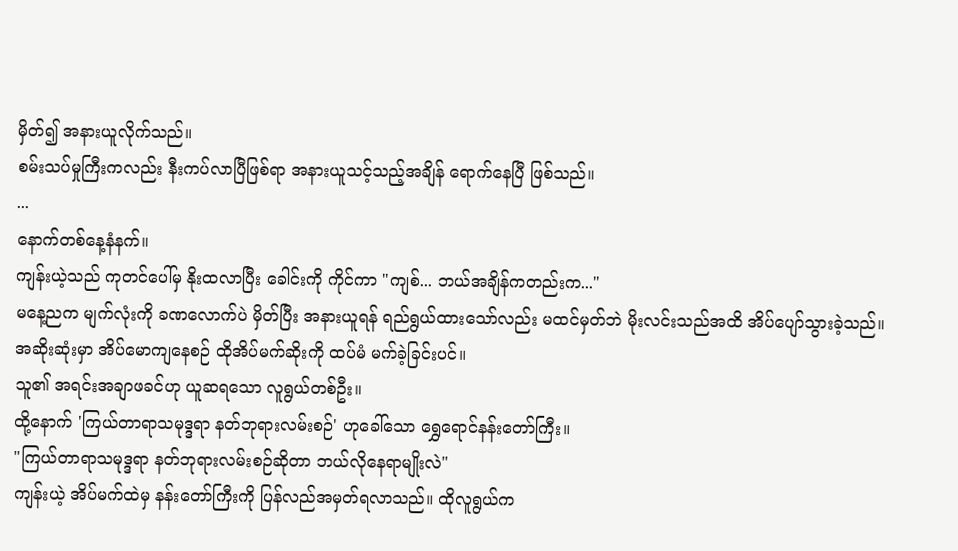မှိတ်၍ အနားယူလိုက်သည်။
စမ်းသပ်မှုကြီးကလည်း နီးကပ်လာပြီဖြစ်ရာ အနားယူသင့်သည့်အချိန် ရောက်နေပြီ ဖြစ်သည်။
...
နောက်တစ်နေ့နံနက်။
ကျန်းယဲ့သည် ကုတင်ပေါ်မှ နိုးထလာပြီး ခေါင်းကို ကိုင်ကာ "ကျစ်... ဘယ်အချိန်ကတည်းက..."
မနေ့ညက မျက်လုံးကို ခဏလောက်ပဲ မှိတ်ပြီး အနားယူရန် ရည်ရွယ်ထားသော်လည်း မထင်မှတ်ဘဲ မိုးလင်းသည်အထိ အိပ်ပျော်သွားခဲ့သည်။
အဆိုးဆုံးမှာ အိပ်မောကျနေစဉ် ထိုအိပ်မက်ဆိုးကို ထပ်မံ မက်ခဲ့ခြင်းပင်။
သူ၏ အရင်းအချာဖခင်ဟု ယူဆရသော လူရွယ်တစ်ဦး။
ထို့နောက် 'ကြယ်တာရာသမုဒ္ဒရာ နတ်ဘုရားလမ်းစဉ်' ဟုခေါ်သော ရွှေရောင်နန်းတော်ကြီး။
"ကြယ်တာရာသမုဒ္ဒရာ နတ်ဘုရားလမ်းစဉ်ဆိုတာ ဘယ်လိုနေရာမျိုးလဲ"
ကျန်းယဲ့ အိပ်မက်ထဲမှ နန်းတော်ကြီးကို ပြန်လည်အမှတ်ရလာသည်။ ထိုလူရွယ်က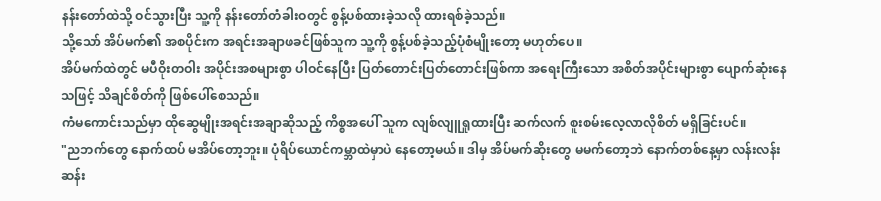နန်းတော်ထဲသို့ ဝင်သွားပြီး သူ့ကို နန်းတော်တံခါးဝတွင် စွန့်ပစ်ထားခဲ့သလို ထားရစ်ခဲ့သည်။
သို့သော် အိပ်မက်၏ အစပိုင်းက အရင်းအချာဖခင်ဖြစ်သူက သူ့ကို စွန့်ပစ်ခဲ့သည့်ပုံစံမျိုးတော့ မဟုတ်ပေ။
အိပ်မက်ထဲတွင် မပီဝိုးတဝါး အပိုင်းအစများစွာ ပါဝင်နေပြီး ပြတ်တောင်းပြတ်တောင်းဖြစ်ကာ အရေးကြီးသော အစိတ်အပိုင်းများစွာ ပျောက်ဆုံးနေသဖြင့် သိချင်စိတ်ကို ဖြစ်ပေါ်စေသည်။
ကံမကောင်းသည်မှာ ထိုဆွေမျိုးအရင်းအချာဆိုသည့် ကိစ္စအပေါ် သူက လျစ်လျူရှုထားပြီး ဆက်လက် စူးစမ်းလေ့လာလိုစိတ် မရှိခြင်းပင်။
"ညဘက်တွေ နောက်ထပ် မအိပ်တော့ဘူး။ ပုံရိပ်ယောင်ကမ္ဘာထဲမှာပဲ နေတော့မယ်။ ဒါမှ အိပ်မက်ဆိုးတွေ မမက်တော့ဘဲ နောက်တစ်နေ့မှာ လန်းလန်းဆန်း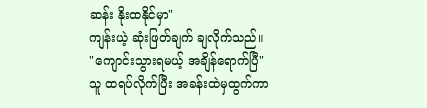ဆန်း နိုးထနိုင်မှာ"
ကျန်းယဲ့ ဆုံးဖြတ်ချက် ချလိုက်သည်။
"ကျောင်းသွားရမယ့် အချိန်ရောက်ပြီ"
သူ ထရပ်လိုက်ပြီး အခန်းထဲမှထွက်ကာ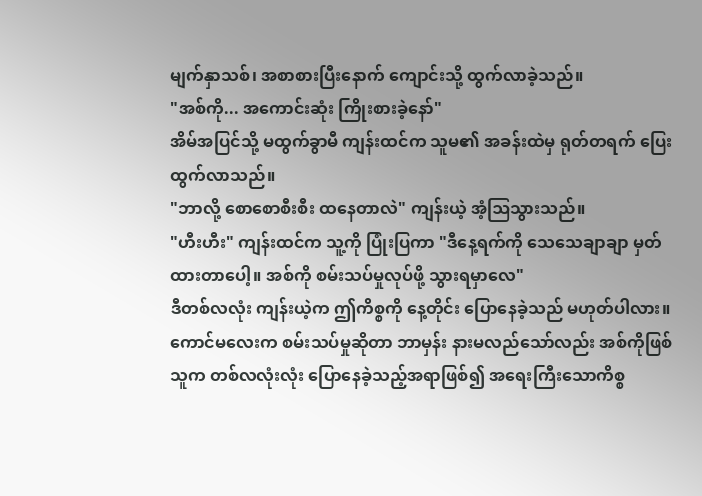မျက်နှာသစ်၊ အစာစားပြီးနောက် ကျောင်းသို့ ထွက်လာခဲ့သည်။
"အစ်ကို... အကောင်းဆုံး ကြိုးစားခဲ့နော်"
အိမ်အပြင်သို့ မထွက်ခွာမီ ကျန်းထင်က သူမ၏ အခန်းထဲမှ ရုတ်တရက် ပြေးထွက်လာသည်။
"ဘာလို့ စောစောစီးစီး ထနေတာလဲ" ကျန်းယဲ့ အံ့ဩသွားသည်။
"ဟီးဟီး" ကျန်းထင်က သူ့ကို ပြုံးပြကာ "ဒီနေ့ရက်ကို သေသေချာချာ မှတ်ထားတာပေါ့။ အစ်ကို စမ်းသပ်မှုလုပ်ဖို့ သွားရမှာလေ"
ဒီတစ်လလုံး ကျန်းယဲ့က ဤကိစ္စကို နေ့တိုင်း ပြောနေခဲ့သည် မဟုတ်ပါလား။
ကောင်မလေးက စမ်းသပ်မှုဆိုတာ ဘာမှန်း နားမလည်သော်လည်း အစ်ကိုဖြစ်သူက တစ်လလုံးလုံး ပြောနေခဲ့သည့်အရာဖြစ်၍ အရေးကြီးသောကိစ္စ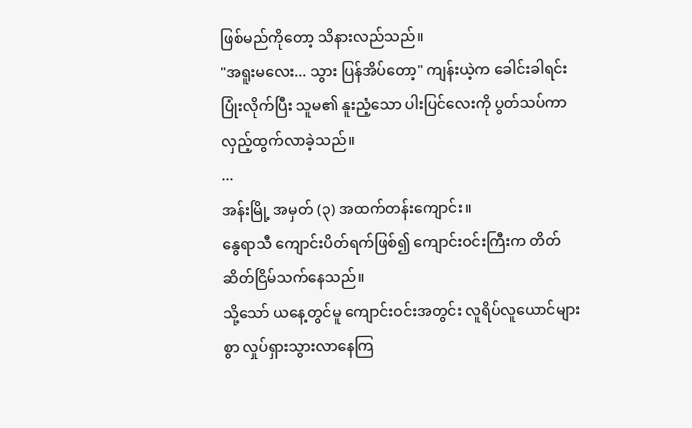ဖြစ်မည်ကိုတော့ သိနားလည်သည်။
"အရူးမလေး... သွား ပြန်အိပ်တော့" ကျန်းယဲ့က ခေါင်းခါရင်း ပြုံးလိုက်ပြီး သူမ၏ နူးညံ့သော ပါးပြင်လေးကို ပွတ်သပ်ကာ လှည့်ထွက်လာခဲ့သည်။
...
အန်းမြို့ အမှတ် (၃) အထက်တန်းကျောင်း။
နွေရာသီ ကျောင်းပိတ်ရက်ဖြစ်၍ ကျောင်းဝင်းကြီးက တိတ်ဆိတ်ငြိမ်သက်နေသည်။
သို့သော် ယနေ့တွင်မူ ကျောင်းဝင်းအတွင်း လူရိပ်လူယောင်များစွာ လှုပ်ရှားသွားလာနေကြ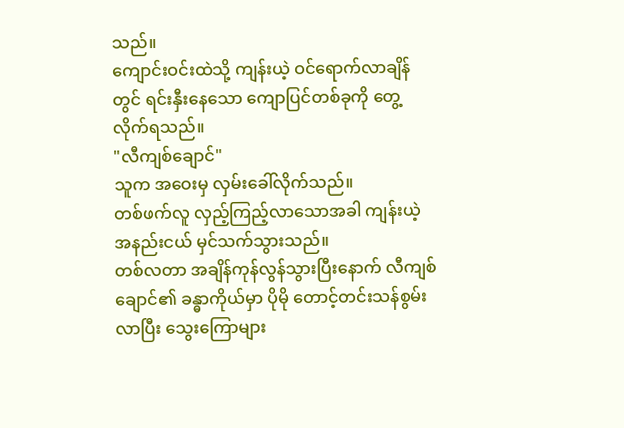သည်။
ကျောင်းဝင်းထဲသို့ ကျန်းယဲ့ ဝင်ရောက်လာချိန်တွင် ရင်းနှီးနေသော ကျောပြင်တစ်ခုကို တွေ့လိုက်ရသည်။
"လီကျစ်ချောင်"
သူက အဝေးမှ လှမ်းခေါ်လိုက်သည်။
တစ်ဖက်လူ လှည့်ကြည့်လာသောအခါ ကျန်းယဲ့ အနည်းငယ် မှင်သက်သွားသည်။
တစ်လတာ အချိန်ကုန်လွန်သွားပြီးနောက် လီကျစ်ချောင်၏ ခန္ဓာကိုယ်မှာ ပိုမို တောင့်တင်းသန်စွမ်းလာပြီး သွေးကြောများ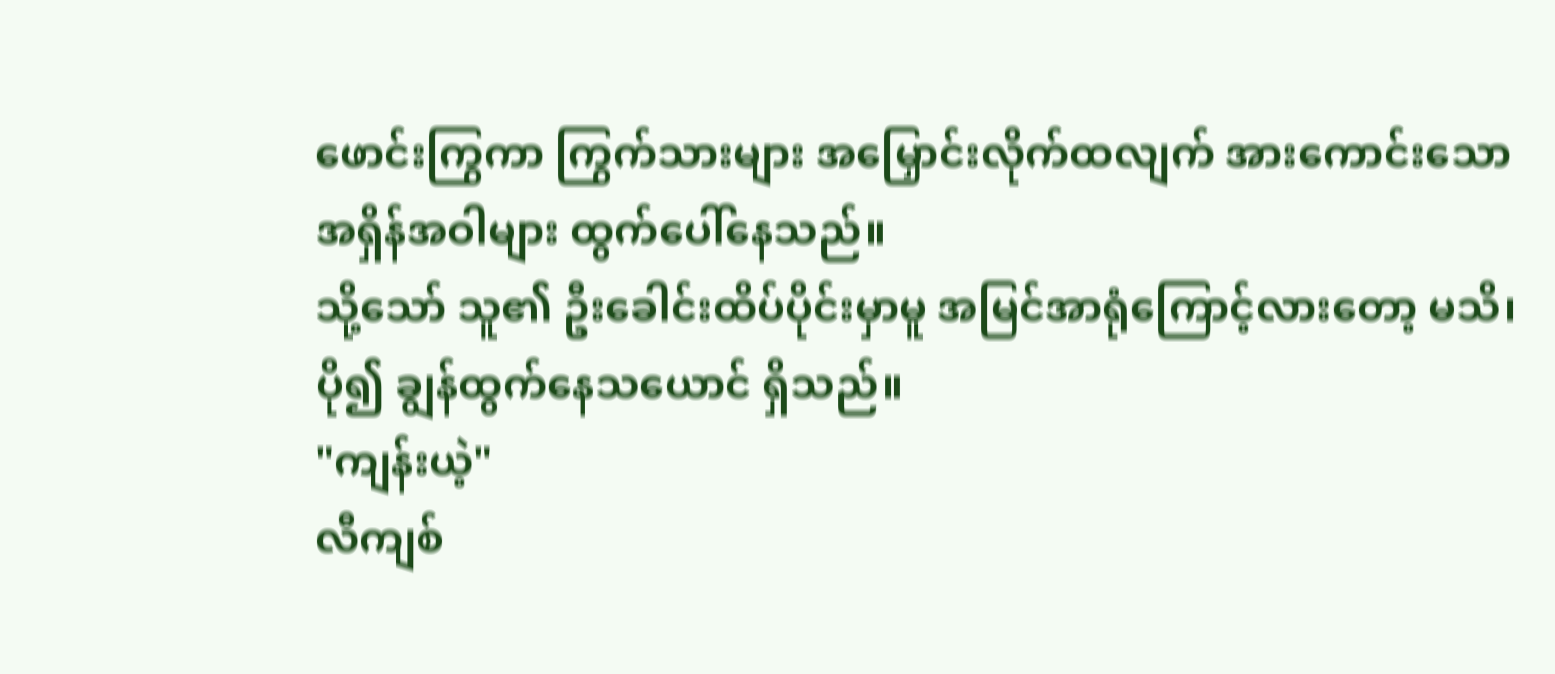ဖောင်းကြွကာ ကြွက်သားများ အမြှောင်းလိုက်ထလျက် အားကောင်းသော အရှိန်အဝါများ ထွက်ပေါ်နေသည်။
သို့သော် သူ၏ ဦးခေါင်းထိပ်ပိုင်းမှာမူ အမြင်အာရုံကြောင့်လားတော့ မသိ၊ ပို၍ ချွန်ထွက်နေသယောင် ရှိသည်။
"ကျန်းယဲ့"
လီကျစ်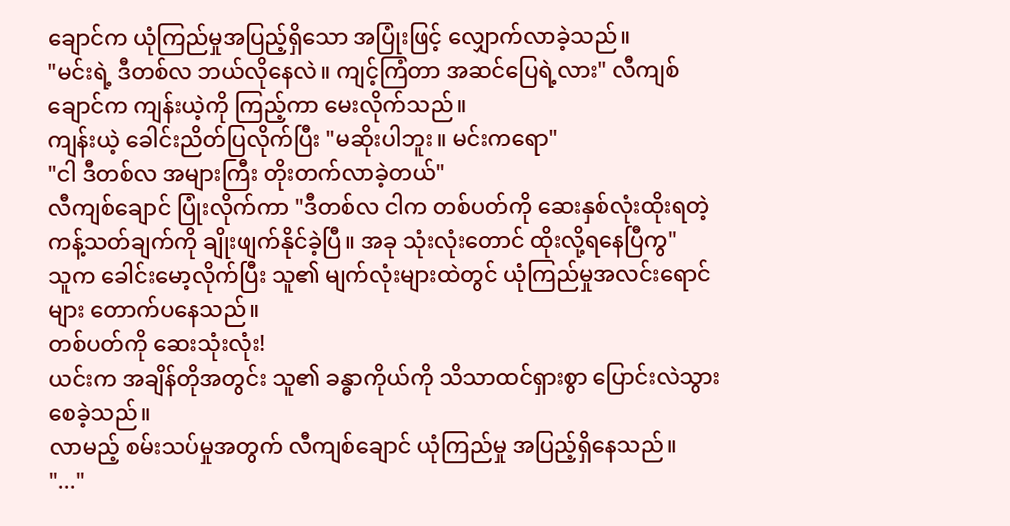ချောင်က ယုံကြည်မှုအပြည့်ရှိသော အပြုံးဖြင့် လျှောက်လာခဲ့သည်။
"မင်းရဲ့ ဒီတစ်လ ဘယ်လိုနေလဲ။ ကျင့်ကြံတာ အဆင်ပြေရဲ့လား" လီကျစ်ချောင်က ကျန်းယဲ့ကို ကြည့်ကာ မေးလိုက်သည်။
ကျန်းယဲ့ ခေါင်းညိတ်ပြလိုက်ပြီး "မဆိုးပါဘူး။ မင်းကရော"
"ငါ ဒီတစ်လ အများကြီး တိုးတက်လာခဲ့တယ်"
လီကျစ်ချောင် ပြုံးလိုက်ကာ "ဒီတစ်လ ငါက တစ်ပတ်ကို ဆေးနှစ်လုံးထိုးရတဲ့ ကန့်သတ်ချက်ကို ချိုးဖျက်နိုင်ခဲ့ပြီ။ အခု သုံးလုံးတောင် ထိုးလို့ရနေပြီကွ"
သူက ခေါင်းမော့လိုက်ပြီး သူ၏ မျက်လုံးများထဲတွင် ယုံကြည်မှုအလင်းရောင်များ တောက်ပနေသည်။
တစ်ပတ်ကို ဆေးသုံးလုံး!
ယင်းက အချိန်တိုအတွင်း သူ၏ ခန္ဓာကိုယ်ကို သိသာထင်ရှားစွာ ပြောင်းလဲသွားစေခဲ့သည်။
လာမည့် စမ်းသပ်မှုအတွက် လီကျစ်ချောင် ယုံကြည်မှု အပြည့်ရှိနေသည်။
"..."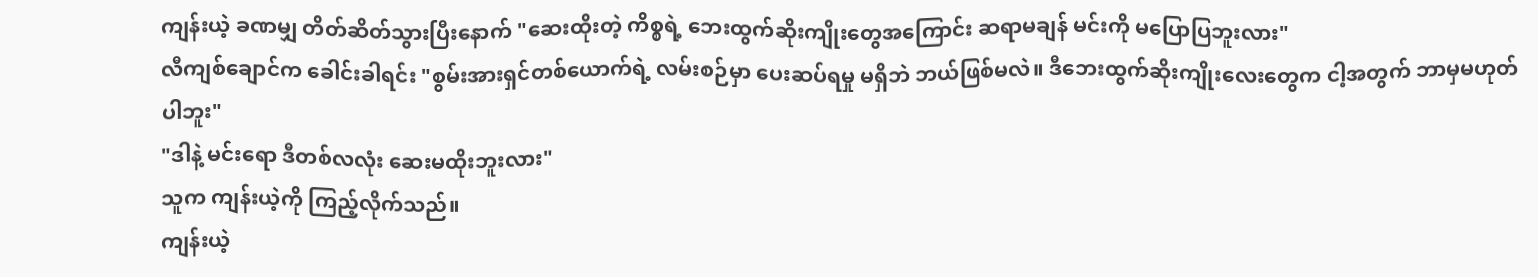ကျန်းယဲ့ ခဏမျှ တိတ်ဆိတ်သွားပြီးနောက် "ဆေးထိုးတဲ့ ကိစ္စရဲ့ ဘေးထွက်ဆိုးကျိုးတွေအကြောင်း ဆရာမချန် မင်းကို မပြောပြဘူးလား"
လီကျစ်ချောင်က ခေါင်းခါရင်း "စွမ်းအားရှင်တစ်ယောက်ရဲ့ လမ်းစဉ်မှာ ပေးဆပ်ရမှု မရှိဘဲ ဘယ်ဖြစ်မလဲ။ ဒီဘေးထွက်ဆိုးကျိုးလေးတွေက ငါ့အတွက် ဘာမှမဟုတ်ပါဘူး"
"ဒါနဲ့ မင်းရော ဒီတစ်လလုံး ဆေးမထိုးဘူးလား"
သူက ကျန်းယဲ့ကို ကြည့်လိုက်သည်။
ကျန်းယဲ့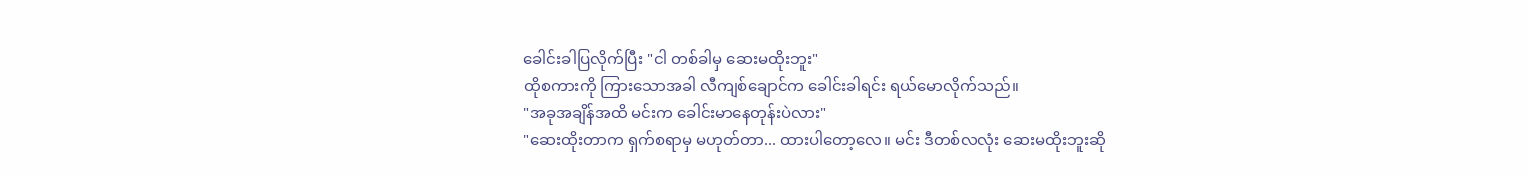ခေါင်းခါပြလိုက်ပြီး "ငါ တစ်ခါမှ ဆေးမထိုးဘူး"
ထိုစကားကို ကြားသောအခါ လီကျစ်ချောင်က ခေါင်းခါရင်း ရယ်မောလိုက်သည်။
"အခုအချိန်အထိ မင်းက ခေါင်းမာနေတုန်းပဲလား"
"ဆေးထိုးတာက ရှက်စရာမှ မဟုတ်တာ... ထားပါတော့လေ။ မင်း ဒီတစ်လလုံး ဆေးမထိုးဘူးဆို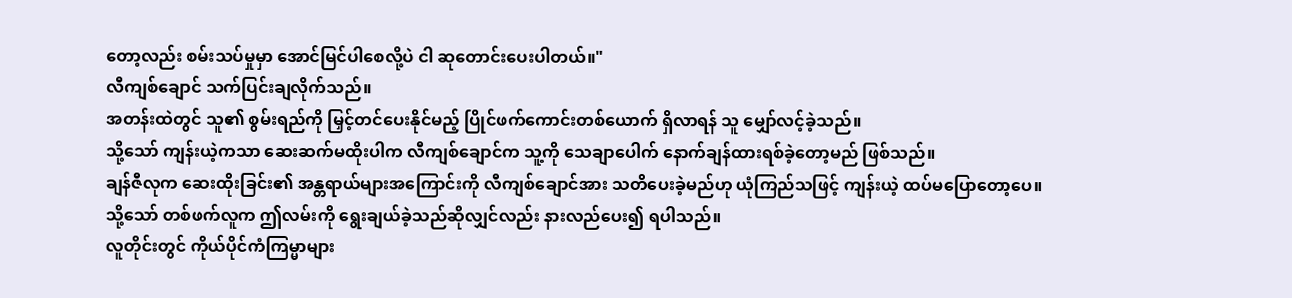တော့လည်း စမ်းသပ်မှုမှာ အောင်မြင်ပါစေလို့ပဲ ငါ ဆုတောင်းပေးပါတယ်။"
လီကျစ်ချောင် သက်ပြင်းချလိုက်သည်။
အတန်းထဲတွင် သူ၏ စွမ်းရည်ကို မြှင့်တင်ပေးနိုင်မည့် ပြိုင်ဖက်ကောင်းတစ်ယောက် ရှိလာရန် သူ မျှော်လင့်ခဲ့သည်။
သို့သော် ကျန်းယဲ့ကသာ ဆေးဆက်မထိုးပါက လီကျစ်ချောင်က သူ့ကို သေချာပေါက် နောက်ချန်ထားရစ်ခဲ့တော့မည် ဖြစ်သည်။
ချန်ဇီလုက ဆေးထိုးခြင်း၏ အန္တရာယ်များအကြောင်းကို လီကျစ်ချောင်အား သတိပေးခဲ့မည်ဟု ယုံကြည်သဖြင့် ကျန်းယဲ့ ထပ်မပြောတော့ပေ။
သို့သော် တစ်ဖက်လူက ဤလမ်းကို ရွေးချယ်ခဲ့သည်ဆိုလျှင်လည်း နားလည်ပေး၍ ရပါသည်။
လူတိုင်းတွင် ကိုယ်ပိုင်ကံကြမ္မာများ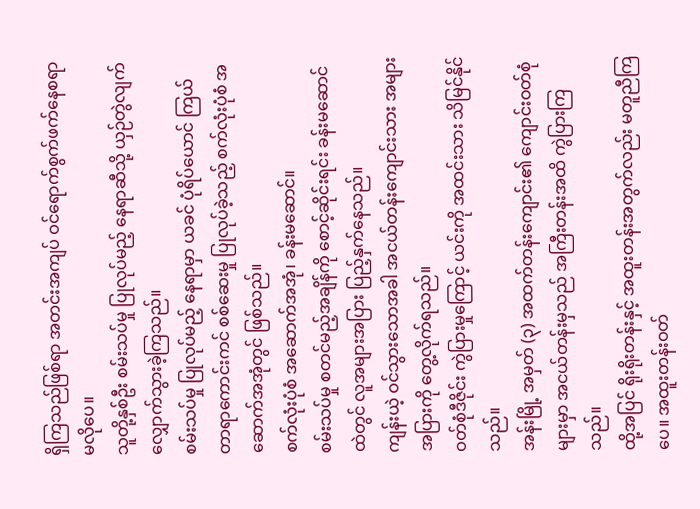ရှိကြသည်ဖြစ်ရာ အတင်းအကျပ် ဝင်ရောက်စွက်ဖက်နေစရာ မလိုပေ။
သူတို့နှစ်ဦး စမ်းသပ်မှု ပြုလုပ်မည့် နေရာဆီသို့ ယှဉ်တွဲလျက် လျှောက်သွားခဲ့ကြသည်။
စမ်းသပ်မှု ပြုလုပ်မည့် နေရာမှာ ယခင် ပုံရိပ်ယောင် ကြယ်တာရာကောင်းကင် စစ်ဆေးမှု ပြုလုပ်ခဲ့သည့် စက်လုံးပုံစံ အဆောက်အအုံတွင် ဖြစ်သည်။
စက်လုံးပုံစံ အဆောက်အအုံ၊ ခန်းမဆောင်။
စမ်းသပ်မှု စတင်မည့်အချိန်ကို စောင့်ဆိုင်းရင်း ခန်းမဆောင်ထဲတွင် လူအများအပြား ပြည့်နှက်နေသည်။
ကျန်းယဲ့ ဝင်သွားသောအခါ အငယ်တန်းကျောင်းသား အများအပြားကို တွေ့လိုက်ရသည်။
ဝတ်စုံဒီဇိုင်း ကွဲပြားမှုကြောင့် ယင်းကို အထင်းသား သိမြင်နိုင်သည်။
အန်းမြို့ အမှတ် (၃) အထက်တန်းကျောင်း၏ ကျောင်းဝတ်စုံများမှာ အငယ်တန်းမှသည် အကြီးတန်းအထိ ကွဲပြားကြသည်။
ထို့အပြင် ရိုးရိုးတန်းနှင့် အထူးတန်းအတွက်လည်း မတူညီကြပေ။ အထူးတန်းဝတ်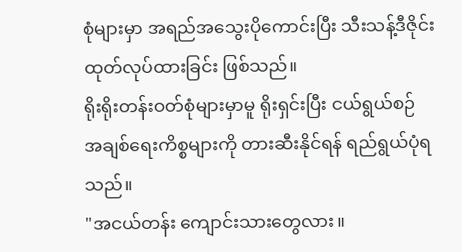စုံများမှာ အရည်အသွေးပိုကောင်းပြီး သီးသန့်ဒီဇိုင်း ထုတ်လုပ်ထားခြင်း ဖြစ်သည်။
ရိုးရိုးတန်းဝတ်စုံများမှာမူ ရိုးရှင်းပြီး ငယ်ရွယ်စဉ် အချစ်ရေးကိစ္စများကို တားဆီးနိုင်ရန် ရည်ရွယ်ပုံရသည်။
"အငယ်တန်း ကျောင်းသားတွေလား။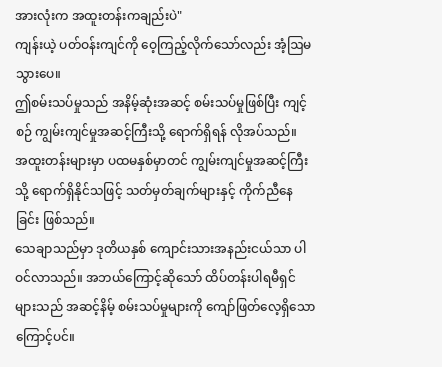အားလုံးက အထူးတန်းကချည်းပဲ"
ကျန်းယဲ့ ပတ်ဝန်းကျင်ကို ဝေ့ကြည့်လိုက်သော်လည်း အံ့ဩမသွားပေ။
ဤစမ်းသပ်မှုသည် အနိမ့်ဆုံးအဆင့် စမ်းသပ်မှုဖြစ်ပြီး ကျင့်စဉ် ကျွမ်းကျင်မှုအဆင့်ကြီးသို့ ရောက်ရှိရန် လိုအပ်သည်။
အထူးတန်းများမှာ ပထမနှစ်မှာတင် ကျွမ်းကျင်မှုအဆင့်ကြီးသို့ ရောက်ရှိနိုင်သဖြင့် သတ်မှတ်ချက်များနှင့် ကိုက်ညီနေခြင်း ဖြစ်သည်။
သေချာသည်မှာ ဒုတိယနှစ် ကျောင်းသားအနည်းငယ်သာ ပါဝင်လာသည်။ အဘယ်ကြောင့်ဆိုသော် ထိပ်တန်းပါရမီရှင်များသည် အဆင့်နိမ့် စမ်းသပ်မှုများကို ကျော်ဖြတ်လေ့ရှိသောကြောင့်ပင်။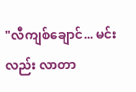"လီကျစ်ချောင်... မင်းလည်း လာတာ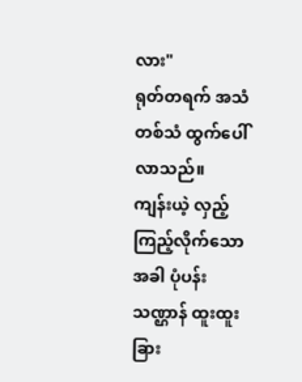လား"
ရုတ်တရက် အသံတစ်သံ ထွက်ပေါ်လာသည်။
ကျန်းယဲ့ လှည့်ကြည့်လိုက်သောအခါ ပုံပန်းသဏ္ဌာန် ထူးထူးခြား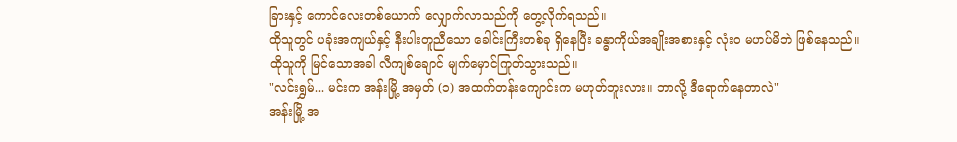ခြားနှင့် ကောင်လေးတစ်ယောက် လျှောက်လာသည်ကို တွေ့လိုက်ရသည်။
ထိုသူတွင် ပခုံးအကျယ်နှင့် နီးပါးတူညီသော ခေါင်းကြီးတစ်ခု ရှိနေပြီး ခန္ဓာကိုယ်အချိုးအစားနှင့် လုံးဝ မဟပ်မိဘဲ ဖြစ်နေသည်။
ထိုသူကို မြင်သောအခါ လီကျစ်ချောင် မျက်မှောင်ကြုတ်သွားသည်။
"လင်းရွှမ်... မင်းက အန်းမြို့ အမှတ် (၁) အထက်တန်းကျောင်းက မဟုတ်ဘူးလား။ ဘာလို့ ဒီရောက်နေတာလဲ"
အန်းမြို့ အ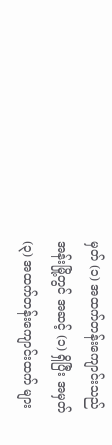မှတ် (၁) အထက်တန်းကျောင်းသည် အန်းမြို့တွင် အဆင့် (၁) ရှိပြီး အမှတ် (၃) အထက်တန်းကျောင်းထက် များ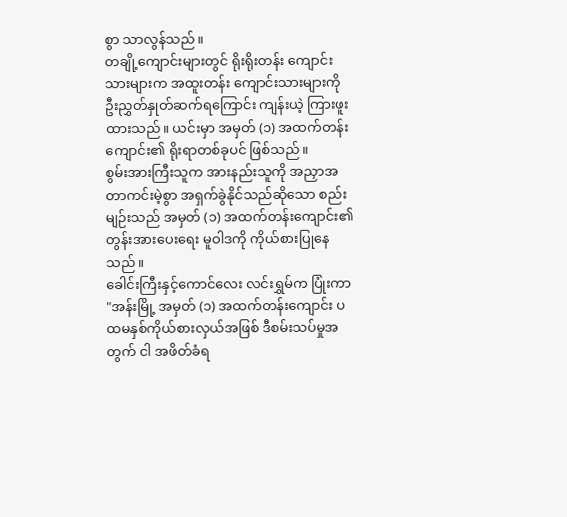စွာ သာလွန်သည်။
တချို့ကျောင်းများတွင် ရိုးရိုးတန်း ကျောင်းသားများက အထူးတန်း ကျောင်းသားများကို ဦးညွှတ်နှုတ်ဆက်ရကြောင်း ကျန်းယဲ့ ကြားဖူးထားသည်။ ယင်းမှာ အမှတ် (၁) အထက်တန်းကျောင်း၏ ရိုးရာတစ်ခုပင် ဖြစ်သည်။
စွမ်းအားကြီးသူက အားနည်းသူကို အညှာအတာကင်းမဲ့စွာ အရှက်ခွဲနိုင်သည်ဆိုသော စည်းမျဉ်းသည် အမှတ် (၁) အထက်တန်းကျောင်း၏ တွန်းအားပေးရေး မူဝါဒကို ကိုယ်စားပြုနေသည်။
ခေါင်းကြီးနှင့်ကောင်လေး လင်းရွှမ်က ပြုံးကာ "အန်းမြို့ အမှတ် (၁) အထက်တန်းကျောင်း ပထမနှစ်ကိုယ်စားလှယ်အဖြစ် ဒီစမ်းသပ်မှုအတွက် ငါ အဖိတ်ခံရ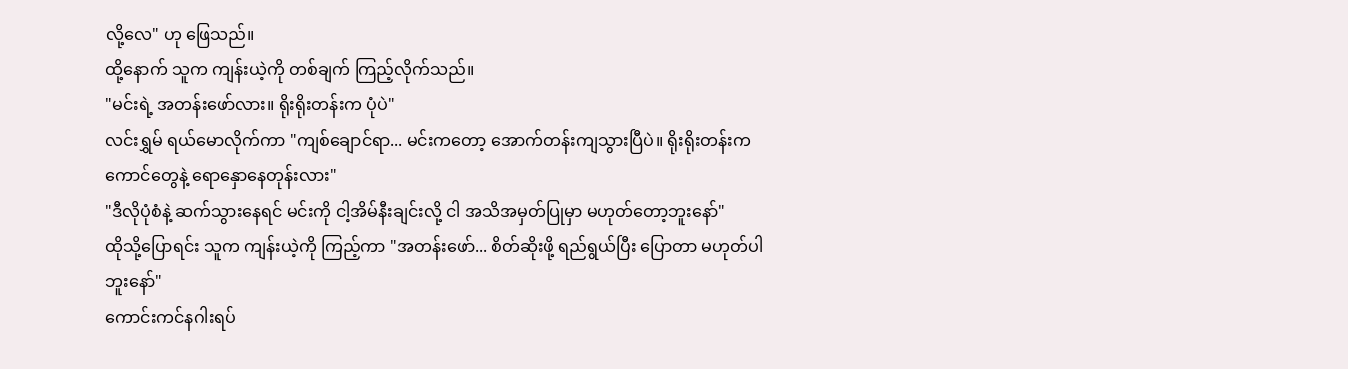လို့လေ" ဟု ဖြေသည်။
ထို့နောက် သူက ကျန်းယဲ့ကို တစ်ချက် ကြည့်လိုက်သည်။
"မင်းရဲ့ အတန်းဖော်လား။ ရိုးရိုးတန်းက ပုံပဲ"
လင်းရွှမ် ရယ်မောလိုက်ကာ "ကျစ်ချောင်ရာ... မင်းကတော့ အောက်တန်းကျသွားပြီပဲ။ ရိုးရိုးတန်းက ကောင်တွေနဲ့ ရောနှောနေတုန်းလား"
"ဒီလိုပုံစံနဲ့ ဆက်သွားနေရင် မင်းကို ငါ့အိမ်နီးချင်းလို့ ငါ အသိအမှတ်ပြုမှာ မဟုတ်တော့ဘူးနော်"
ထိုသို့ပြောရင်း သူက ကျန်းယဲ့ကို ကြည့်ကာ "အတန်းဖော်... စိတ်ဆိုးဖို့ ရည်ရွယ်ပြီး ပြောတာ မဟုတ်ပါဘူးနော်"
ကောင်းကင်နဂါးရပ်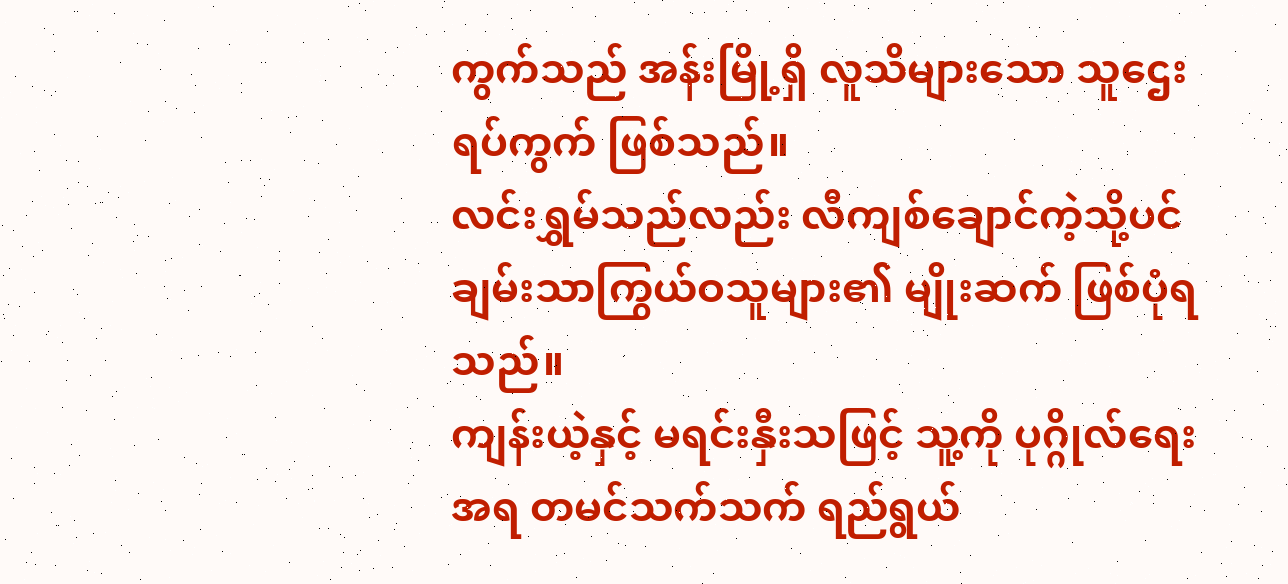ကွက်သည် အန်းမြို့ရှိ လူသိများသော သူဌေးရပ်ကွက် ဖြစ်သည်။
လင်းရွှမ်သည်လည်း လီကျစ်ချောင်ကဲ့သို့ပင် ချမ်းသာကြွယ်ဝသူများ၏ မျိုးဆက် ဖြစ်ပုံရသည်။
ကျန်းယဲ့နှင့် မရင်းနှီးသဖြင့် သူ့ကို ပုဂ္ဂိုလ်ရေးအရ တမင်သက်သက် ရည်ရွယ်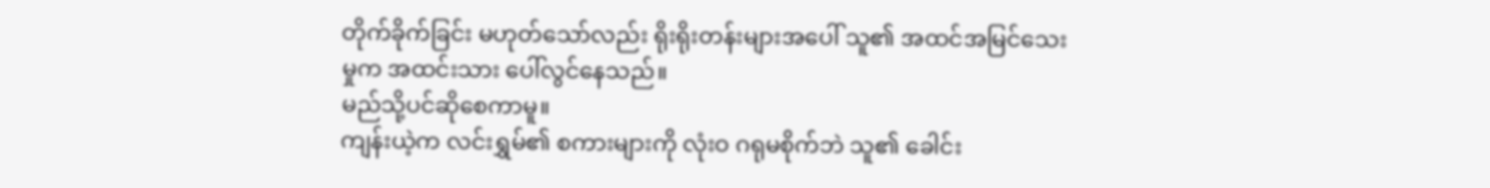တိုက်ခိုက်ခြင်း မဟုတ်သော်လည်း ရိုးရိုးတန်းများအပေါ် သူ၏ အထင်အမြင်သေးမှုက အထင်းသား ပေါ်လွင်နေသည်။
မည်သို့ပင်ဆိုစေကာမူ။
ကျန်းယဲ့က လင်းရွှမ်၏ စကားများကို လုံးဝ ဂရုမစိုက်ဘဲ သူ၏ ခေါင်း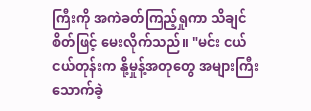ကြီးကို အကဲခတ်ကြည့်ရှုကာ သိချင်စိတ်ဖြင့် မေးလိုက်သည်။ "မင်း ငယ်ငယ်တုန်းက နို့မှုန့်အတုတွေ အများကြီး သောက်ခဲ့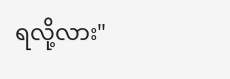ရလို့လား"